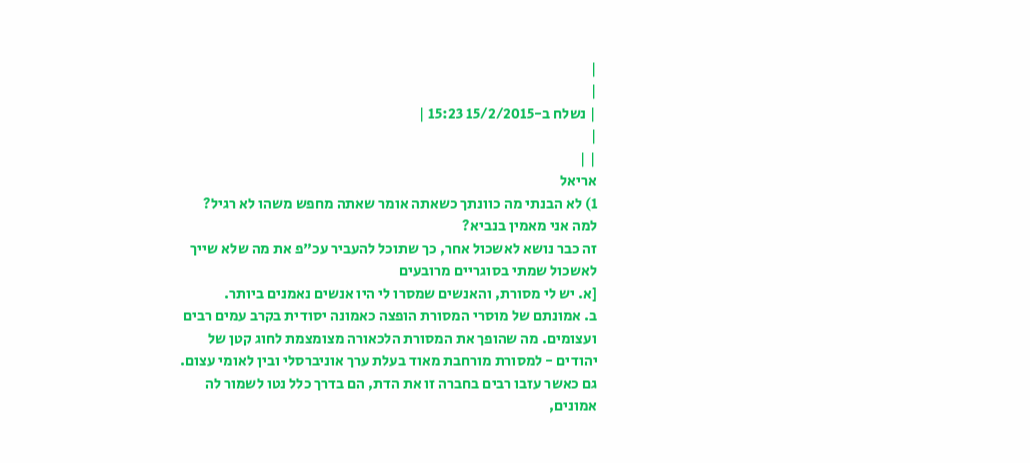|
|
| נשלח ב-15/2/2015 15:23 |
|
| |
אריאל
1) לא הבנתי מה כוונתך כשאתה אומר שאתה מחפש משהו לא רגיל?
למה אני מאמין בנביא?
זה כבר נושא לאשכול אחר, כך שתוכל להעביר עכ"פ את מה שלא שייך לאשכול שמתי בסוגריים מרובעים
[א. יש לי מסורת, והאנשים שמסרו לי היו אנשים נאמנים ביותר.
ב. אמונתם של מוסרי המסורת הופצה כאמונה יסודית בקרב עמים רבים ועצומים. מה שהופך את המסורת הלכאורה מצומצמת לחוג קטן של יהודים - למסורת מורחבת מאוד בעלת ערך אוניברסלי ובין לאומי עצום. גם כאשר עזבו רבים בחברה זו את הדת, הם בדרך כלל נטו לשמור לה אמונים,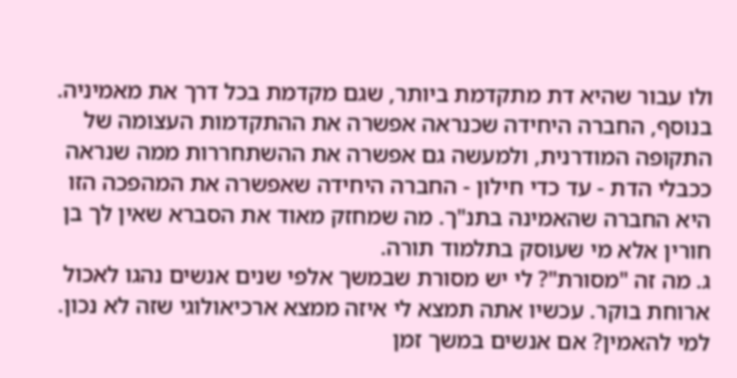ולו עבור שהיא דת מתקדמת ביותר, שגם מקדמת בכל דרך את מאמיניה. בנוסף, החברה היחידה שכנראה אפשרה את ההתקדמות העצומה של התקופה המודרנית, ולמעשה גם אפשרה את ההשתחררות ממה שנראה ככבלי הדת - עד כדי חילון - החברה היחידה שאפשרה את המהפכה הזו היא החברה שהאמינה בתנ"ך. מה שמחזק מאוד את הסברא שאין לך בן חורין אלא מי שעוסק בתלמוד תורה.
ג. מה זה "מסורת"? לי יש מסורת שבמשך אלפי שנים אנשים נהגו לאכול ארוחת בוקר. עכשיו אתה תמצא לי איזה ממצא ארכיאולוגי שזה לא נכון. למי להאמין? אם אנשים במשך זמן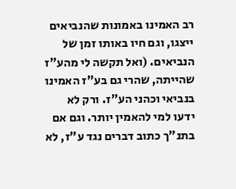רב האמינו באמונות שהנביאים ייצגו, וגם חיו באותו זמן של הנביאים. (ואל תקשה לי מהע"ז שהייתה, שהרי גם בע"ז האמינו בנביאי וכהני הע"ז. ורק לא ידעו למי להאמין יותר. וגם אם בתנ"ך כתוב דברים נגד ע"ז, לא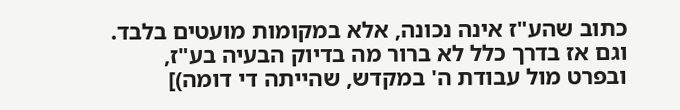כתוב שהע"ז אינה נכונה, אלא במקומות מועטים בלבד. וגם אז בדרך כלל לא ברור מה בדיוק הבעיה בע"ז, ובפרט מול עבודת ה' במקדש, שהייתה די דומה)]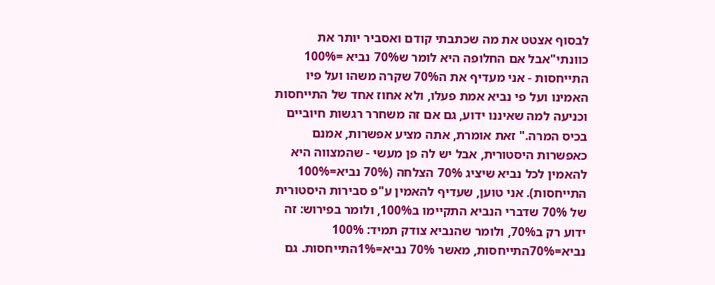לבסוף אצטט את מה שכתבתי קודם ואסביר יותר את כוונתי"אבל אם החלופה היא לומר ש70% נביא =100% התייחסות - אני מעדיף את ה70% שקרה משהו ועל פיו האמינו ועל פי נביא אמת פעלו, ולא אחוז אחד של התייחסות וכניעה למה שאיננו ידוע, גם אם זה משחרר רגשות חיוביים בכיס המרה." זאת אומרת, אתה מציע אפשרות, אמנם כאפשרות היסטורית, אבל יש לה פן מעשי - שהמצווה היא להאמין לכל נביא שיציג 70% הצלחה (70% נביא=100% התייחסות). אני טוען, שעדיף להאמין ע"פ סבירות היסטורית של 70% שדברי הנביא התקיימו ב100%, ולומר בפירוש: זה ידוע רק ב70%, ולומר שהנביא צודק תמיד: 100% נביא=70%התייחסות, מאשר 70% נביא=1%התייחסות. גם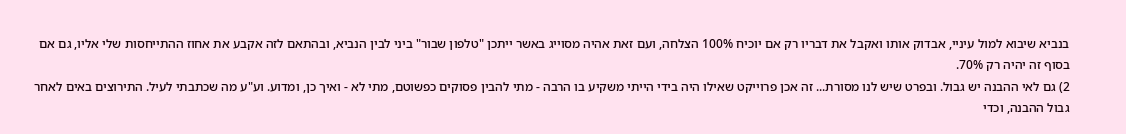בנביא שיבוא למול עיניי, אבדוק אותו ואקבל את דבריו רק אם יוכיח 100% הצלחה, ועם זאת אהיה מסוייג באשר ייתכן "טלפון שבור" ביני לבין הנביא, ובהתאם לזה אקבע את אחוז ההתייחסות שלי אליו, גם אם בסוף זה יהיה רק 70%.
2) גם לאי ההבנה יש גבול. ובפרט שיש לנו מסורת... זה אכן פרוייקט שאילו היה בידי הייתי משקיע בו הרבה - מתי להבין פסוקים כפשוטם, מתי לא - ואיך כן, ומדוע. וע"ע מה שכתבתי לעיל. התירוצים באים לאחר גבול ההבנה, וכדי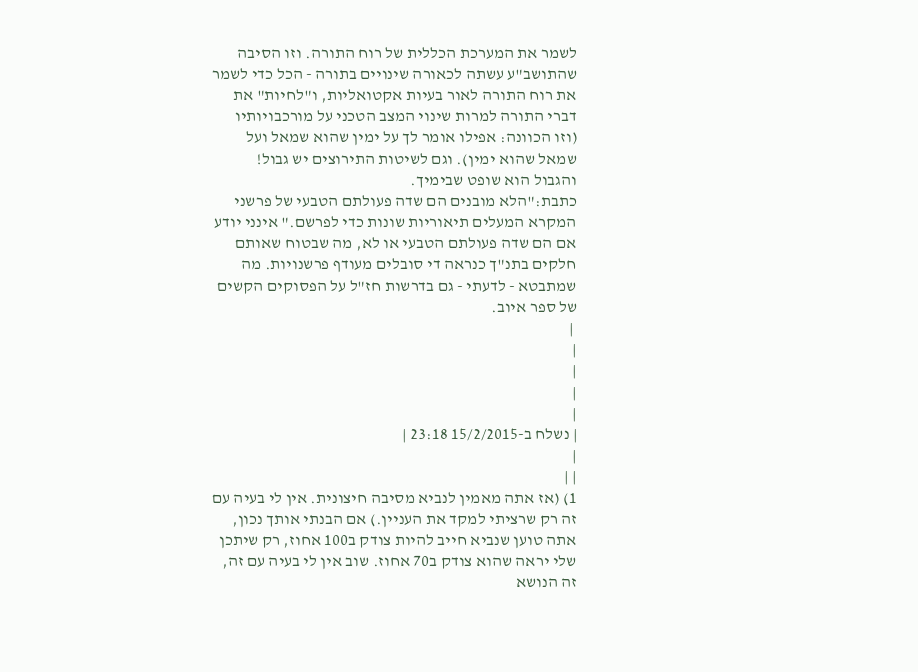לשמר את המערכת הכללית של רוח התורה. וזו הסיבה שהתושב"ע עשתה לכאורה שינויים בתורה - הכל כדי לשמר את רוח התורה לאור בעיות אקטואליות, ו"לחיות" את דברי התורה למרות שינוי המצב הטכני על מורכבויותיו (וזו הכוונה: אפילו אומר לך על ימין שהוא שמאל ועל שמאל שהוא ימין). וגם לשיטות התירוצים יש גבול! והגבול הוא שופט שבימיך.
כתבת:"הלא מובנים הם שדה פעולתם הטבעי של פרשני המקרא המעלים תיאוריות שונות כדי לפרשם." אינני יודע אם הם שדה פעולתם הטבעי או לא, מה שבטוח שאותם חלקים בתנ"ך כנראה די סובלים מעודף פרשנויות. מה שמתבטא - לדעתי - גם בדרשות חז"ל על הפסוקים הקשים של ספר איוב.
 |
|
|
|
|
| נשלח ב-15/2/2015 23:18 |
|
| |
1) (אז אתה מאמין לנביא מסיבה חיצונית. אין לי בעיה עם זה רק שרציתי למקד את העניין.) אם הבנתי אותך נכון, אתה טוען שנביא חייב להיות צודק ב100 אחוז, רק שיתכן שלי יראה שהוא צודק ב70 אחוז. שוב אין לי בעיה עם זה, זה הנושא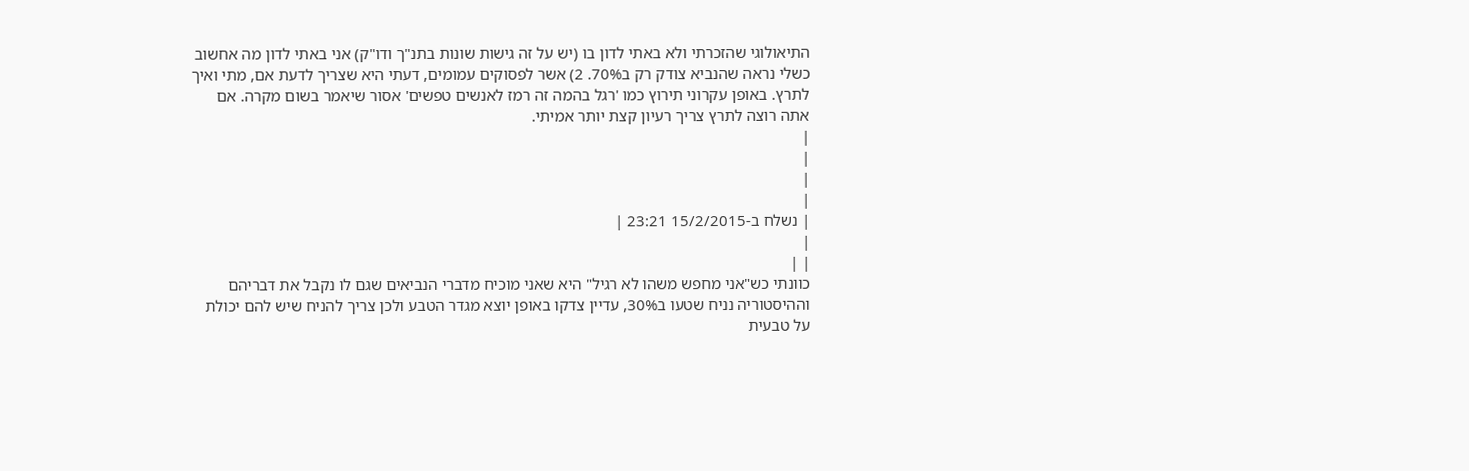התיאולוגי שהזכרתי ולא באתי לדון בו (יש על זה גישות שונות בתנ"ך ודו"ק) אני באתי לדון מה אחשוב כשלי נראה שהנביא צודק רק ב70%. 2) אשר לפסוקים עמומים, דעתי היא שצריך לדעת אם, מתי ואיך לתרץ. באופן עקרוני תירוץ כמו 'רגל בהמה זה רמז לאנשים טפשים' אסור שיאמר בשום מקרה. אם אתה רוצה לתרץ צריך רעיון קצת יותר אמיתי.
|
|
|
|
| נשלח ב-15/2/2015 23:21 |
|
| |
כוונתי כש"אני מחפש משהו לא רגיל" היא שאני מוכיח מדברי הנביאים שגם לו נקבל את דבריהם וההיסטוריה נניח שטעו ב30%, עדיין צדקו באופן יוצא מגדר הטבע ולכן צריך להניח שיש להם יכולת על טבעית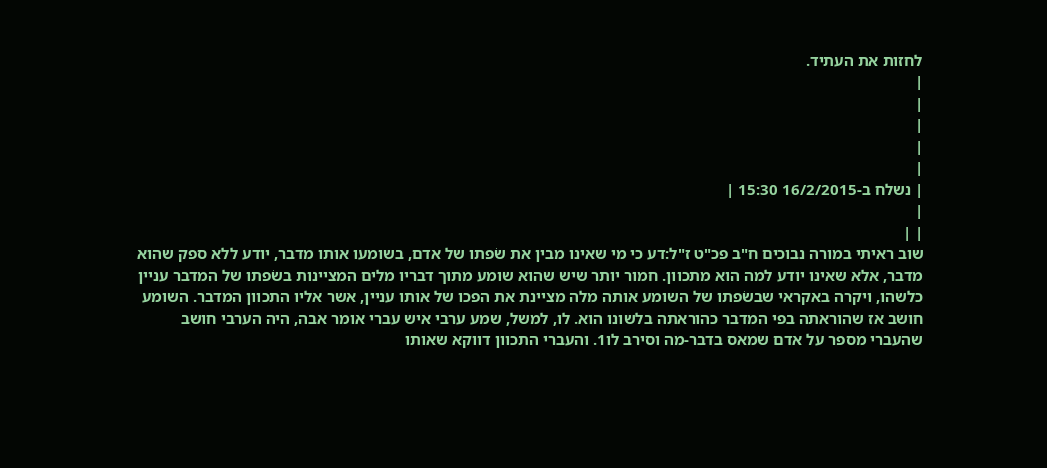לחזות את העתיד.
|
|
|
|
|
| נשלח ב-16/2/2015 15:30 |
|
| |
שוב ראיתי במורה נבוכים ח"ב פכ"ט ז"ל:דע כי מי שאינו מבין את שׂפתו של אדם, בשומעו אותו מדבר, יודע ללא ספק שהוא מדבר, אלא שאינו יודע למה הוא מתכוון. חמור יותר שיש שהוא שומע מתוך דבריו מלים המציינות בשׂפתו של המדבר עניין כלשהו, ויקרה באקראי שבשׂפתו של השומע אותה מלה מציינת את הפכו של אותו עניין, אשר אליו התכוון המדבר. השומע חושב אז שהוראתה בפי המדבר כהוראתה בלשונו הוא. לו, למשל, שמע ערבי איש עברי אומר אבה, היה הערבי חושב שהעברי מספר על אדם שמאס בדבר-מה וסירב לו1. והעברי התכוון דווקא שאותו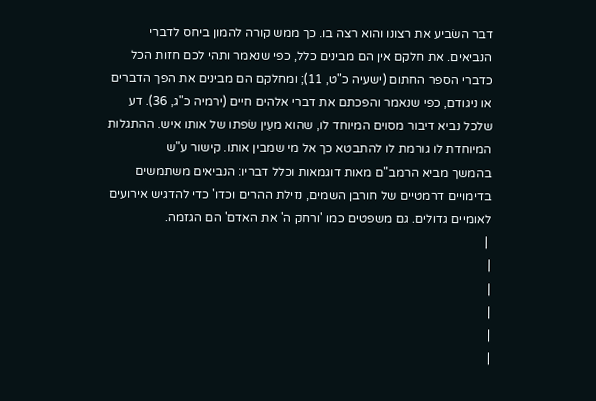דבר השׂביע את רצונו והוא רצה בו. כך ממש קורה להמון ביחס לדברי הנביאים. את חלקם אין הם מבינים כלל, כפי שנאמר ותהי לכם חזות הכל כדברי הספר החתום (ישעיה כ"ט, 11); ומחלקם הם מבינים את הפך הדברים או ניגודם, כפי שנאמר והפכתם את דברי אלהים חיים (ירמיה כ"ג, 36). דע שלכל נביא דיבור מסוים המיוחד לו, שהוא מעֵין שׂפתו של אותו איש. ההתגלות המיוחדת לו גורמת לו להתבטא כך אל מי שמבין אותו. קישור ע"ש
בהמשך מביא הרמב"ם מאות דוגמאות וכלל דבריו: הנביאים משתמשים בדימויים דרמטיים של חורבן השמים, נזילת ההרים וכדו' כדי להדגיש אירועים לאומיים גדולים. גם משפטים כמו 'ורחק ה' את האדם' הם הגזמה.
 |
|
|
|
|
|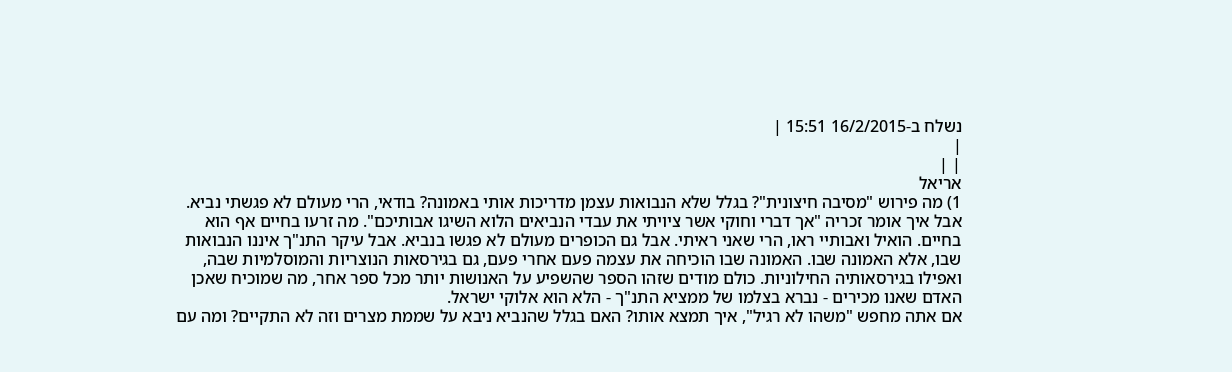נשלח ב-16/2/2015 15:51 |
|
| |
אריאל
1) מה פירוש "מסיבה חיצונית"? בגלל שלא הנבואות עצמן מדריכות אותי באמונה? בודאי, הרי מעולם לא פגשתי נביא. אבל איך אומר זכריה "אך דברי וחוקי אשר ציויתי את עבדי הנביאים הלוא השיגו אבותיכם". מה זרעו בחיים אף הוא בחיים. הואיל ואבותיי ראו, הרי שאני ראיתי. אבל גם הכופרים מעולם לא פגשו בנביא. אבל עיקר התנ"ך איננו הנבואות שבו, אלא האמונה שבו. האמונה שבו הוכיחה את עצמה פעם אחרי פעם, גם בגירסאות הנוצריות והמוסלמיות שבה, ואפילו בגירסאותיה החילוניות. כולם מודים שזהו הספר שהשפיע על האנושות יותר מכל ספר אחר, מה שמוכיח שאכן האדם שאנו מכירים - נברא בצלמו של ממציא התנ"ך - הלא הוא אלוקי ישראל.
אם אתה מחפש "משהו לא רגיל", איך תמצא אותו? האם בגלל שהנביא ניבא על שממת מצרים וזה לא התקיים? ומה עם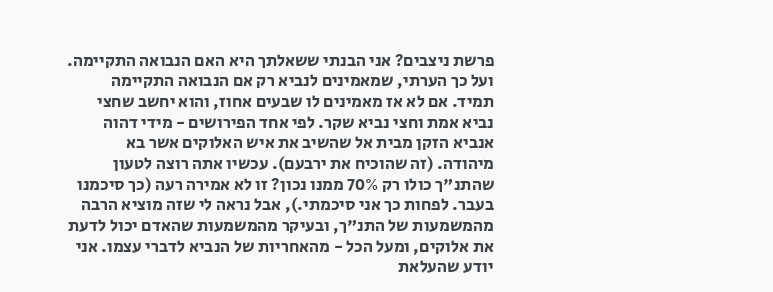פרשת ניצבים? אני הבנתי ששאלתך היא האם הנבואה התקיימה. ועל כך הערתי, שמאמינים לנביא רק אם הנבואה התקיימה תמיד. אם לא אז מאמינים לו שבעים אחוז, והוא יחשב שחצי נביא אמת וחצי נביא שקר. לפי אחד הפירושים - מידי דהוה אנביא הזקן מבית אל שהשיב את איש האלוקים אשר בא מיהודה. (זה שהוכיח את ירבעם). עכשיו אתה רוצה לטעון שהתנ"ך כולו רק 70% ממנו נכון? זו לא אמירה רעה (כך סיכמנו בעבר. לפחות כך אני סיכמתי.), אבל נראה לי שזה מוציא הרבה מהמשמעות של התנ"ך, ובעיקר מהמשמעות שהאדם יכול לדעת את אלוקים, ומעל הכל - מהאחריות של הנביא לדברי עצמו. אני יודע שהעלאת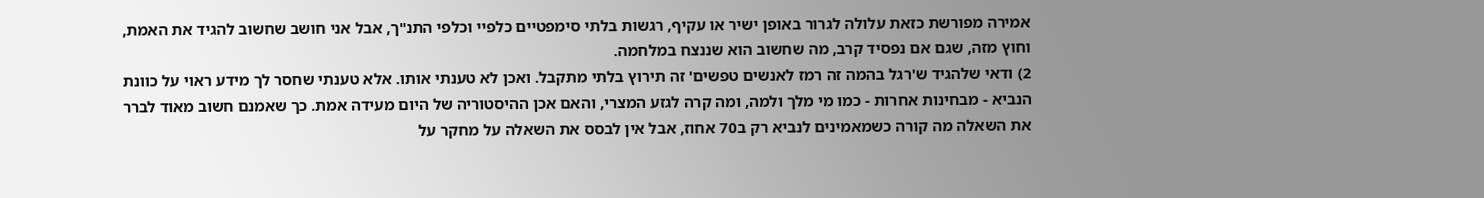אמירה מפורשת כזאת עלולה לגרור באופן ישיר או עקיף, רגשות בלתי סימפטיים כלפיי וכלפי התנ"ך, אבל אני חושב שחשוב להגיד את האמת, וחוץ מזה, שגם אם נפסיד קרב, מה שחשוב הוא שננצח במלחמה.
2) ודאי שלהגיד ש'רגל בהמה זה רמז לאנשים טפשים' זה תירוץ בלתי מתקבל. ואכן לא טענתי אותו. אלא טענתי שחסר לך מידע ראוי על כוונת הנביא - מבחינות אחרות - כמו מי מלך ולמה, ומה קרה לגזע המצרי, והאם אכן ההיסטוריה של היום מעידה אמת. כך שאמנם חשוב מאוד לברר את השאלה מה קורה כשמאמינים לנביא רק ב70 אחוז, אבל אין לבסס את השאלה על מחקר על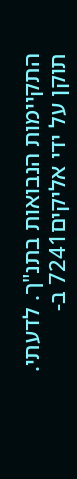התקיימות הנבואות בתנ"ך. לדעתי.
תוקן על ידי אליקים7241 ב-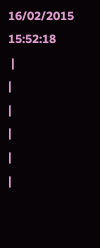16/02/2015 15:52:18
 |
|
|
|
|
|